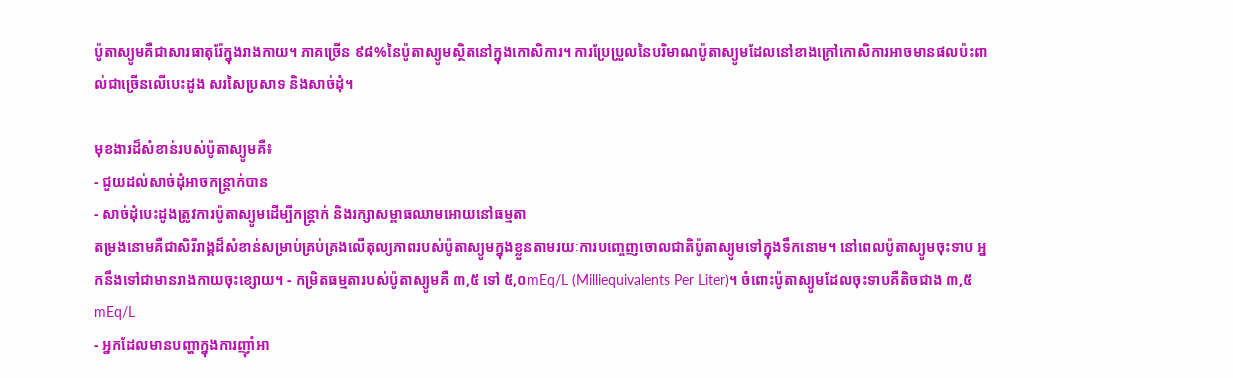ប៉ូតាស្យូមគឺជាសារធាតុរ៉ែក្នុងរាងកាយ។ ភាគច្រើន ៩៨%នៃប៉ូតាស្យូមស្ថិតនៅក្នុងកោសិការ។ ការប្រែប្រួលនៃបរិមាណប៉ូតាស្យូមដែលនៅខាងក្រៅកោសិការអាចមានផលប៉ះពាល់ជាច្រើនលើបេះដូង សរសៃប្រសាទ និងសាច់ដុំ។

មុខងារដ៏សំខាន់របស់ប៉ូតាស្យូមគឺ៖
- ជួយដល់សាច់ដុំអាចកន្ត្រាក់បាន
- សាច់ដុំបេះដូងត្រូវការប៉ូតាស្យូមដើម្បីកន្ត្រាក់ និងរក្សាសម្ពាធឈាមអោយនៅធម្មតា
តម្រងនោមគឺជាសិរីរាង្គដ៏សំខាន់សម្រាប់គ្រប់គ្រងលើតុល្យភាពរបស់ប៉ូតាស្យូមក្នុងខ្លួនតាមរយៈការបញ្ចេញចោលជាតិប៉ូតាស្យូមទៅក្នុងទឹកនោម។ នៅពេលប៉ូតាស្យូមចុះទាប អ្នកនឹងទៅជាមានរាងកាយចុះខ្សោយ។ - កម្រិតធម្មតារបស់ប៉ូតាស្យូមគឺ ៣,៥ ទៅ ៥,០mEq/L (Milliequivalents Per Liter)។ ចំពោះប៉ូតាស្យូមដែលចុះទាបគឺតិចជាង ៣,៥mEq/L
- អ្នកដែលមានបញ្ហាក្នុងការញ៉ាំអា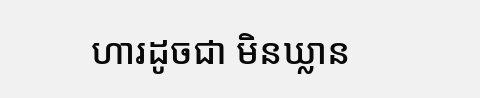ហារដូចជា មិនឃ្លាន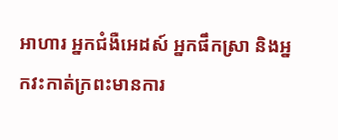អាហារ អ្នកជំងឺអេដស៍ អ្នកផឹកស្រា និងអ្នកវះកាត់ក្រពះមានការ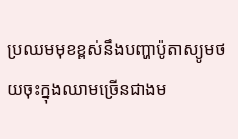ប្រឈមមុខខ្ពស់នឹងបញ្ហាប៉ូតាស្យូមថយចុះក្នុងឈាមច្រើនជាងម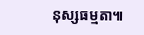នុស្សធម្មតា៕